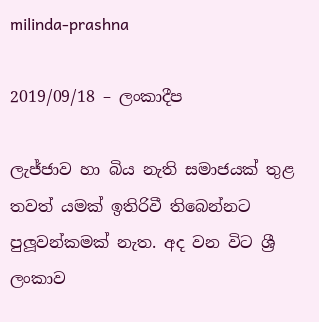milinda-prashna

2019/09/18 – ලංකාදීප

ලැජ්ජාව හා බිය නැති සමාජයක් තුළ තවත් යමක් ඉතිරිවී තිබෙන්නට පුලූවන්කමක් නැත. අද වන විට ශ්‍රී ලංකාව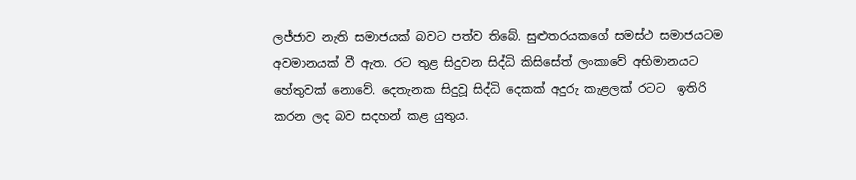ලජ්ජාව නැති සමාජයක් බවට පත්ව තිබේ. සුළුතරයකගේ සමස්ථ සමාජයටම අවමානයක් වී ඇත. රට තුළ සිදුවන සිද්ධි කිසිසේත් ලංකාවේ අභිමානයට හේතුවක් නොවේ. දෙතැනක සිදුවූ සිද්ධි දෙකක් අදුරු කැළලක් රටට  ඉතිරි කරන ලද බව සදහන් කළ යුතුය.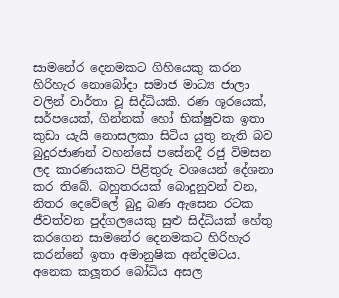සාමනේර දෙනමකට ගිහියෙකු කරන හිරිහැර නොබෝදා සමාජ මාධ්‍ය ජාලා වලින් වාර්තා වූ සිද්ධියකි. රණ ශූරයෙක්, සර්පයෙක්, ගින්නක් හෝ භික්ෂුවක ඉතා කුඩා යැයි නොසලකා සිටිය යුතු නැති බව බුදුරජාණන් වහන්සේ පසේනදී රජු විමසන ලද කාරණයකට පිළිතුරු වශයෙන් දේශනා කර තිබේ. බහුතරයක් බොදුනුවන් වන, නිතර දෙවේලේ බුදු බණ ඇසෙන රටක ජීවත්වන පුද්ගලයෙකු සුළු සිද්ධියක් හේතු කරගෙන සාමනේර දෙනමකට හිරිහැර කරන්නේ ඉතා අමානුෂික අන්දමටය. අනෙක කලූතර බෝධිය අසල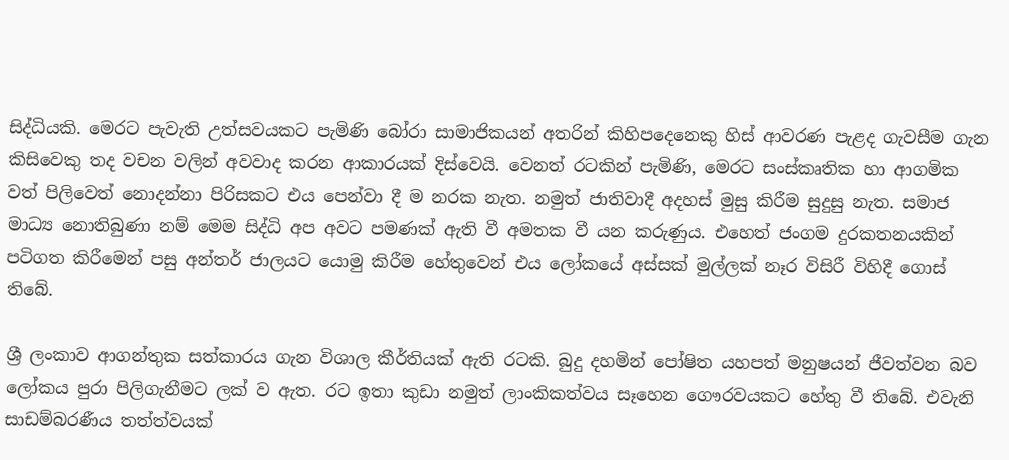සිද්ධියකි. මෙරට පැවැති උත්සවයකට පැමිණි බෝරා සාමාජිකයන් අතරින් කිහිපදෙනෙකු හිස් ආවරණ පැළද ගැවසීම ගැන කිසිවෙකු තද වචන වලින් අවවාද කරන ආකාරයක් දිස්වෙයි. වෙනත් රටකින් පැමිණි, මෙරට සංස්කෘතික හා ආගමික වත් පිලිවෙත් නොදන්නා පිරිසකට එය පෙන්වා දී ම නරක නැත. නමුත් ජාතිවාදී අදහස් මුසු කිරීම සුදුසු නැත. සමාජ මාධ්‍ය නොතිබුණා නම් මෙම සිද්ධි අප අවට පමණක් ඇති වී අමතක වී යන කරුණුය. එහෙත් ජංගම දුරකතනයකින් පටිගත කිරීමෙන් පසු අන්තර් ජාලයට යොමු කිරීම හේතුවෙන් එය ලෝකයේ අස්සක් මුල්ලක් නෑර විසිරී විහිදී ගොස් තිබේ.

ශ්‍රී ලංකාව ආගන්තුක සත්කාරය ගැන විශාල කීර්තියක් ඇති රටකි. බුදු දහමින් පෝෂිත යහපත් මනුෂයන් ජීවත්වන බව ලෝකය පුරා පිලිගැනීමට ලක් ව ඇත. රට ඉතා කුඩා නමුත් ලාංකිකත්වය සෑහෙන ගෞරවයකට හේතු වී තිබේ. එවැනි සාඩම්බරණීය තත්ත්වයක්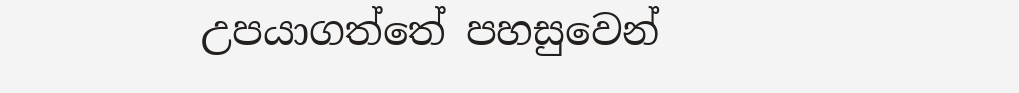උපයාගත්තේ පහසුවෙන්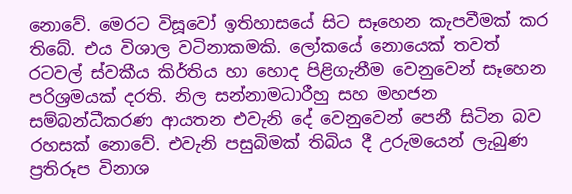නොවේ. මෙරට විසූවෝ ඉතිහාසයේ සිට සෑහෙන කැපවීමක් කර තිබේ. එය විශාල වටිනාකමකි. ලෝකයේ නොයෙක් තවත් රටවල් ස්වකීය කිර්තිය හා හොද පිළිගැනීම වෙනුවෙන් සෑහෙන පරිශ්‍රමයක් දරති. නිල සන්නාමධාරීහු සහ මහජන සම්බන්ධීකරණ ආයතන එවැනි දේ වෙනුවෙන් පෙනී සිටින බව රහසක් නොවේ. එවැනි පසුබිමක් තිබිය දී උරුමයෙන් ලැබුණ ප්‍රතිරූප විනාශ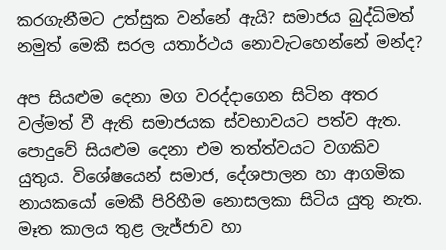කරගැනීමට උත්සුක වන්නේ ඇයි? සමාජය බුද්ධිමත් නමුත් මෙකී සරල යතාර්ථය නොවැටහෙන්නේ මන්ද?

අප සියළුම දෙනා මග වරද්දාගෙන සිටින අතර වල්මත් වී ඇති සමාජයක ස්වභාවයට පත්ව ඇත. පොදුවේ සියළුම දෙනා එම තත්ත්වයට වගකිව යුතුය. විශේෂයෙන් සමාජ, දේශපාලන හා ආගමික නායකයෝ මෙකී පිරිහීම නොසලකා සිටිය යුතු නැත. මෑත කාලය තුළ ලැජ්ජාව හා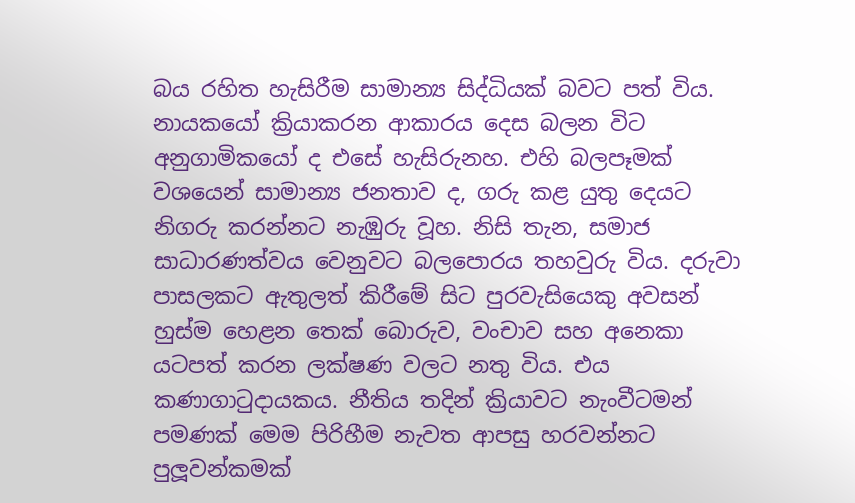බය රහිත හැසිරීම සාමාන්‍ය සිද්ධියක් බවට පත් විය. නායකයෝ ක්‍රියාකරන ආකාරය දෙස බලන විට අනුගාමිකයෝ ද එසේ හැසිරුනහ. එහි බලපෑමක් වශයෙන් සාමාන්‍ය ජනතාව ද, ගරු කළ යුතු දෙයට නිගරු කරන්නට නැඹුරු වූහ. නිසි තැන, සමාජ සාධාරණත්වය වෙනුවට බලපොරය තහවුරු විය. දරුවා පාසලකට ඇතුලත් කිරීමේ සිට පුරවැසියෙකු අවසන් හුස්ම හෙළන තෙක් බොරුව, වංචාව සහ අනෙකා යටපත් කරන ලක්ෂණ වලට නතු විය. එය කණාගාටුදායකය. නීතිය තදින් ක්‍රියාවට නැංවීටමන් පමණක් මෙම පිරිහීම නැවත ආපසු හරවන්නට පුලූවන්කමක්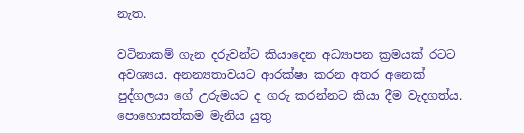නැත.

වටිනාකම් ගැන දරුවන්ට කියාදෙන අධ්‍යාපන ක්‍රමයක් රටට අවශ්‍යය. අනන්‍යතාවයට ආරක්ෂා කරන අතර අනෙක් පුද්ගලයා ගේ උරුමයට ද ගරු කරන්නට කියා දීම වැදගත්ය. පොහොසත්කම මැනිය යුතු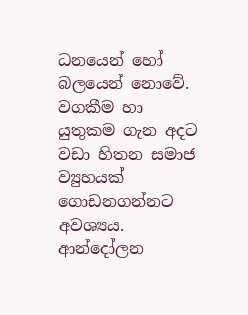ධනයෙන් හෝ බලයෙන් නොවේ. වගකීම හා යුතුකම ගැන අදට වඩා හිතන සමාජ ව්‍යුහයක් ගොඩනගන්නට අවශ්‍යය. ආන්දෝලන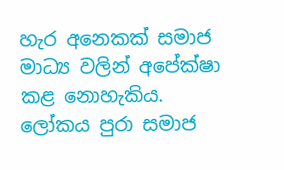හැර අනෙකක් සමාජ මාධ්‍ය වලින් අපේක්ෂා කළ නොහැකිය. ලෝකය පුරා සමාජ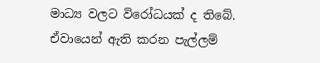මාධ්‍ය වලට විරෝධයක් ද තිබේ. ඒවායෙන් ඇති කරන පැල්ලම්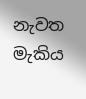නැවත මැකිය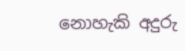නොහැකි අදුරු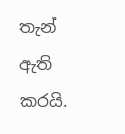තැන් ඇති කරයි.